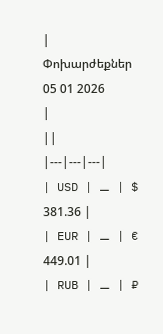|
Փոխարժեքներ
05 01 2026
|
||
|---|---|---|
| USD | ⚊ | $ 381.36 |
| EUR | ⚊ | € 449.01 |
| RUB | ⚊ | ₽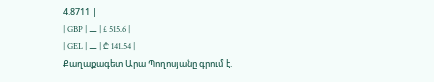4.8711 |
| GBP | ⚊ | £ 515.6 |
| GEL | ⚊ | ₾ 141.54 |
Քաղաքագետ Արա Պողոսյանը գրում է.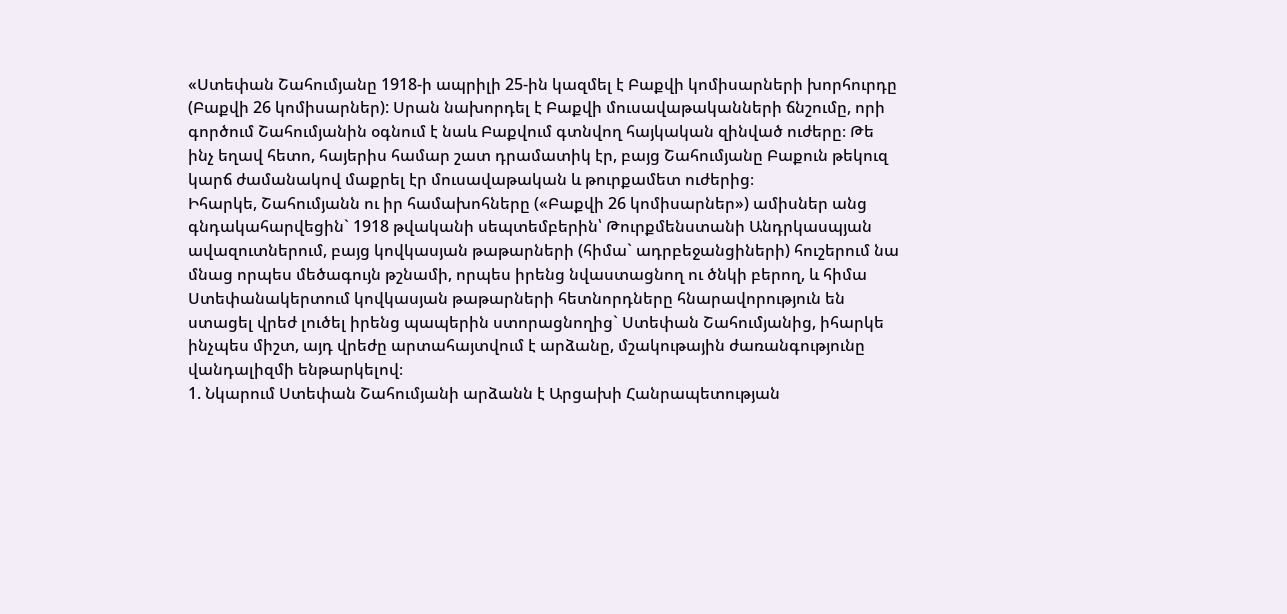«Ստեփան Շահումյանը 1918-ի ապրիլի 25-ին կազմել է Բաքվի կոմիսարների խորհուրդը (Բաքվի 26 կոմիսարներ): Սրան նախորդել է Բաքվի մուսավաթականների ճնշումը, որի գործում Շահումյանին օգնում է նաև Բաքվում գտնվող հայկական զինված ուժերը։ Թե ինչ եղավ հետո, հայերիս համար շատ դրամատիկ էր, բայց Շահումյանը Բաքուն թեկուզ կարճ ժամանակով մաքրել էր մուսավաթական և թուրքամետ ուժերից։
Իհարկե, Շահումյանն ու իր համախոհները («Բաքվի 26 կոմիսարներ») ամիսներ անց գնդակահարվեցին` 1918 թվականի սեպտեմբերին՝ Թուրքմենստանի Անդրկասպյան ավազուտներում, բայց կովկասյան թաթարների (հիմա` ադրբեջանցիների) հուշերում նա մնաց որպես մեծագույն թշնամի, որպես իրենց նվաստացնող ու ծնկի բերող, և հիմա Ստեփանակերտում կովկասյան թաթարների հետնորդները հնարավորություն են ստացել վրեժ լուծել իրենց պապերին ստորացնողից` Ստեփան Շահումյանից, իհարկե ինչպես միշտ, այդ վրեժը արտահայտվում է արձանը, մշակութային ժառանգությունը վանդալիզմի ենթարկելով։
1. Նկարում Ստեփան Շահումյանի արձանն է Արցախի Հանրապետության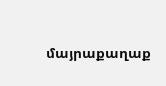մայրաքաղաք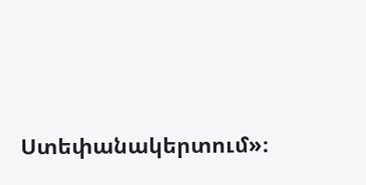Ստեփանակերտում»։